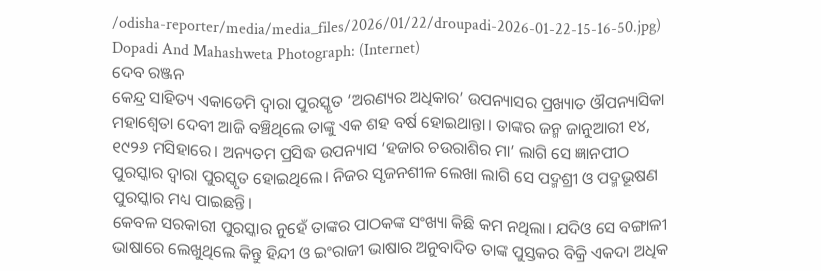/odisha-reporter/media/media_files/2026/01/22/droupadi-2026-01-22-15-16-50.jpg)
Dopadi And Mahashweta Photograph: (Internet)
ଦେବ ରଞ୍ଜନ
କେନ୍ଦ୍ର ସାହିତ୍ୟ ଏକାଡେମି ଦ୍ଵାରା ପୁରସ୍କୃତ ‘ଅରଣ୍ୟର ଅଧିକାର’ ଉପନ୍ୟାସର ପ୍ରଖ୍ୟାତ ଔପନ୍ୟାସିକା ମହାଶ୍ୱେତା ଦେବୀ ଆଜି ବଞ୍ଚିଥିଲେ ତାଙ୍କୁ ଏକ ଶହ ବର୍ଷ ହୋଇଥାନ୍ତା। ତାଙ୍କର ଜନ୍ମ ଜାନୁଆରୀ ୧୪, ୧୯୨୬ ମସିହାରେ। ଅନ୍ୟତମ ପ୍ରସିଦ୍ଧ ଉପନ୍ୟାସ ‘ହଜାର ଚଉରାଶିର ମା’ ଲାଗି ସେ ଜ୍ଞାନପୀଠ ପୁରସ୍କାର ଦ୍ଵାରା ପୁରସ୍କୃତ ହୋଇଥିଲେ। ନିଜର ସୃଜନଶୀଳ ଲେଖା ଲାଗି ସେ ପଦ୍ମଶ୍ରୀ ଓ ପଦ୍ମଭୂଷଣ ପୁରସ୍କାର ମଧ୍ୟ ପାଇଛନ୍ତି।
କେବଳ ସରକାରୀ ପୁରସ୍କାର ନୁହେଁ ତାଙ୍କର ପାଠକଙ୍କ ସଂଖ୍ୟା କିଛି କମ ନଥିଲା। ଯଦିଓ ସେ ବଙ୍ଗାଳୀ ଭାଷାରେ ଲେଖୁଥିଲେ କିନ୍ତୁ ହିନ୍ଦୀ ଓ ଇଂରାଜୀ ଭାଷାର ଅନୁବାଦିତ ତାଙ୍କ ପୁସ୍ତକର ବିକ୍ରି ଏକଦା ଅଧିକ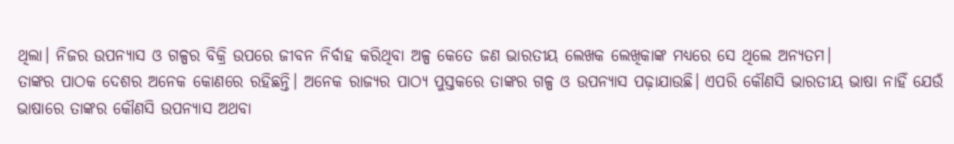ଥିଲା। ନିଜର ଉପନ୍ୟାସ ଓ ଗଳ୍ପର ବିକ୍ରି ଉପରେ ଜୀବନ ନିର୍ବାହ କରିଥିବା ଅଳ୍ପ କେତେ ଜଣ ଭାରତୀୟ ଲେଖକ ଲେଖିକାଙ୍କ ମଧ୍ୟରେ ସେ ଥିଲେ ଅନ୍ୟତମ।
ତାଙ୍କର ପାଠକ ଦେଶର ଅନେକ କୋଣରେ ରହିଛନ୍ତି। ଅନେକ ରାଜ୍ୟର ପାଠ୍ୟ ପୁସ୍ତକରେ ତାଙ୍କର ଗଳ୍ପ ଓ ଉପନ୍ୟାସ ପଢ଼ାଯାଉଛି। ଏପରି କୌଣସି ଭାରତୀୟ ଭାଷା ନାହିଁ ଯେଉଁ ଭାଷାରେ ତାଙ୍କର କୌଣସି ଉପନ୍ୟାସ ଅଥବା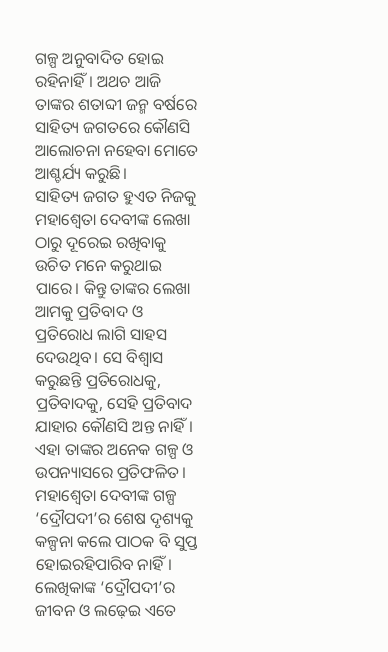ଗଳ୍ପ ଅନୁବାଦିତ ହୋଇ ରହିନାହିଁ। ଅଥଚ ଆଜି ତାଙ୍କର ଶତାବ୍ଦୀ ଜନ୍ମ ବର୍ଷରେ ସାହିତ୍ୟ ଜଗତରେ କୌଣସି ଆଲୋଚନା ନହେବା ମୋତେ ଆଶ୍ଚର୍ଯ୍ୟ କରୁଛି।
ସାହିତ୍ୟ ଜଗତ ହୁଏତ ନିଜକୁ ମହାଶ୍ୱେତା ଦେବୀଙ୍କ ଲେଖା ଠାରୁ ଦୂରେଇ ରଖିବାକୁ ଉଚିତ ମନେ କରୁଥାଇ ପାରେ। କିନ୍ତୁ ତାଙ୍କର ଲେଖା ଆମକୁ ପ୍ରତିବାଦ ଓ ପ୍ରତିରୋଧ ଲାଗି ସାହସ ଦେଉଥିବ। ସେ ବିଶ୍ଵାସ କରୁଛନ୍ତି ପ୍ରତିରୋଧକୁ, ପ୍ରତିବାଦକୁ, ସେହି ପ୍ରତିବାଦ ଯାହାର କୌଣସି ଅନ୍ତ ନାହିଁ। ଏହା ତାଙ୍କର ଅନେକ ଗଳ୍ପ ଓ ଉପନ୍ୟାସରେ ପ୍ରତିଫଳିତ।
ମହାଶ୍ୱେତା ଦେବୀଙ୍କ ଗଳ୍ପ ‘ଦ୍ରୌପଦୀ’ର ଶେଷ ଦୃଶ୍ୟକୁ କଳ୍ପନା କଲେ ପାଠକ ବି ସୁପ୍ତ ହୋଇରହିପାରିବ ନାହିଁ। ଲେଖିକାଙ୍କ ‘ଦ୍ରୌପଦୀ’ର ଜୀବନ ଓ ଲଢ଼େଇ ଏତେ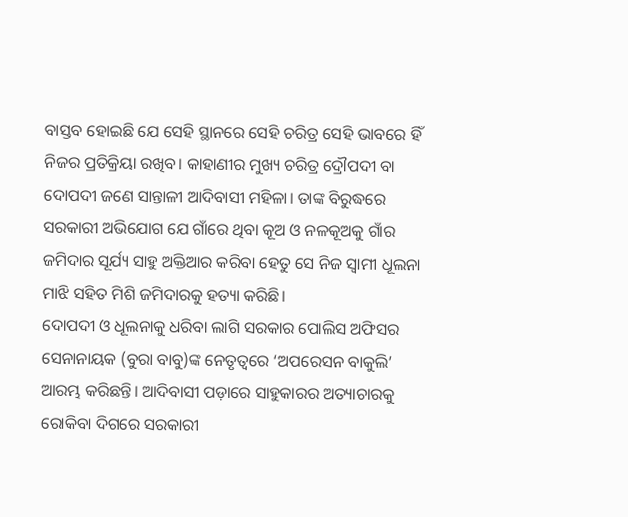ବାସ୍ତବ ହୋଇଛି ଯେ ସେହି ସ୍ଥାନରେ ସେହି ଚରିତ୍ର ସେହି ଭାବରେ ହିଁ ନିଜର ପ୍ରତିକ୍ରିୟା ରଖିବ। କାହାଣୀର ମୁଖ୍ୟ ଚରିତ୍ର ଦ୍ରୌପଦୀ ବା ଦୋପଦୀ ଜଣେ ସାନ୍ତାଳୀ ଆଦିବାସୀ ମହିଳା। ତାଙ୍କ ବିରୁଦ୍ଧରେ ସରକାରୀ ଅଭିଯୋଗ ଯେ ଗାଁରେ ଥିବା କୂଅ ଓ ନଳକୂଅକୁ ଗାଁର ଜମିଦାର ସୂର୍ଯ୍ୟ ସାହୁ ଅକ୍ତିଆର କରିବା ହେତୁ ସେ ନିଜ ସ୍ଵାମୀ ଧୂଲନା ମାଝି ସହିତ ମିଶି ଜମିଦାରକୁ ହତ୍ୟା କରିଛି।
ଦୋପଦୀ ଓ ଧୂଲନାକୁ ଧରିବା ଲାଗି ସରକାର ପୋଲିସ ଅଫିସର ସେନାନାୟକ (ବୁରା ବାବୁ)ଙ୍କ ନେତୃତ୍ଵରେ ‘ଅପରେସନ ବାକୁଲି’ ଆରମ୍ଭ କରିଛନ୍ତି। ଆଦିବାସୀ ପଡ଼ାରେ ସାହୁକାରର ଅତ୍ୟାଚାରକୁ ରୋକିବା ଦିଗରେ ସରକାରୀ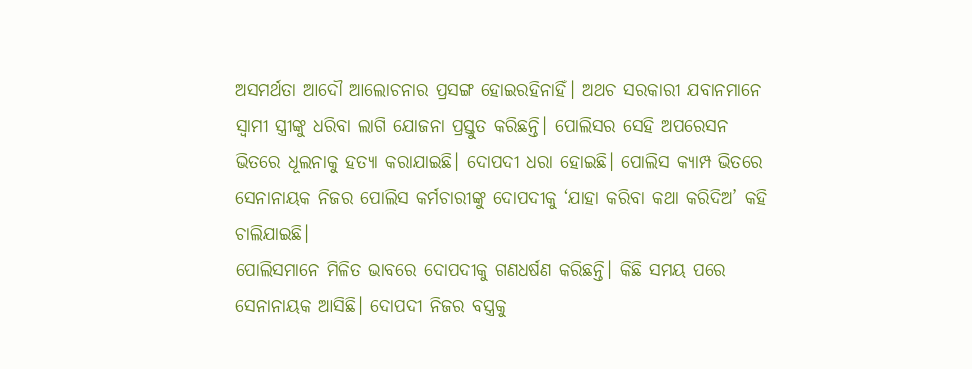ଅସମର୍ଥତା ଆଦୌ ଆଲୋଚନାର ପ୍ରସଙ୍ଗ ହୋଇରହିନାହିଁ। ଅଥଚ ସରକାରୀ ଯବାନମାନେ ସ୍ଵାମୀ ସ୍ତ୍ରୀଙ୍କୁ ଧରିବା ଲାଗି ଯୋଜନା ପ୍ରସ୍ତୁତ କରିଛନ୍ତି। ପୋଲିସର ସେହି ଅପରେସନ ଭିତରେ ଧୂଲନାକୁ ହତ୍ୟା କରାଯାଇଛି। ଦୋପଦୀ ଧରା ହୋଇଛି। ପୋଲିସ କ୍ୟାମ୍ପ ଭିତରେ ସେନାନାୟକ ନିଜର ପୋଲିସ କର୍ମଚାରୀଙ୍କୁ ଦୋପଦୀକୁ ‘ଯାହା କରିବା କଥା କରିଦିଅ’ କହି ଚାଲିଯାଇଛି।
ପୋଲିସମାନେ ମିଳିତ ଭାବରେ ଦୋପଦୀକୁ ଗଣଧର୍ଷଣ କରିଛନ୍ତି। କିଛି ସମୟ ପରେ ସେନାନାୟକ ଆସିଛି। ଦୋପଦୀ ନିଜର ବସ୍ତ୍ରକୁ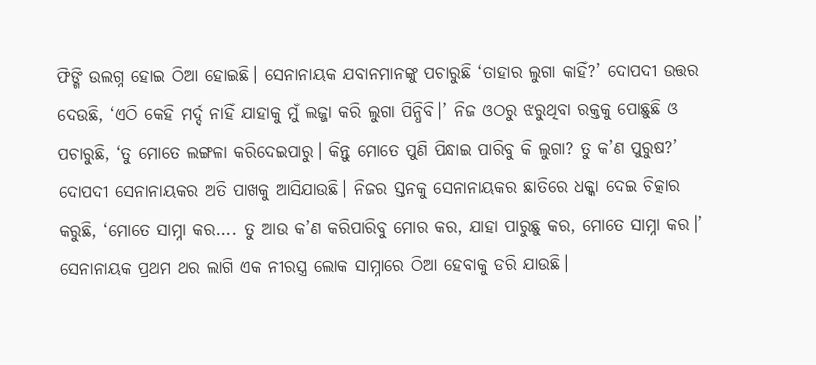ଫିଙ୍ଗି ଉଲଗ୍ନ ହୋଇ ଠିଆ ହୋଇଛି। ସେନାନାୟକ ଯବାନମାନଙ୍କୁ ପଚାରୁଛି ‘ତାହାର ଲୁଗା କାହିଁ?’ ଦୋପଦୀ ଉତ୍ତର ଦେଉଛି, ‘ଏଠି କେହି ମର୍ଦ୍ଦ ନାହିଁ ଯାହାକୁ ମୁଁ ଲଜ୍ଜା କରି ଲୁଗା ପିନ୍ଧିବି।’ ନିଜ ଓଠରୁ ଝରୁଥିବା ରକ୍ତକୁ ପୋଛୁଛି ଓ ପଚାରୁଛି, ‘ତୁ ମୋତେ ଲଙ୍ଗଳା କରିଦେଇପାରୁ। କିନ୍ତୁ ମୋତେ ପୁଣି ପିନ୍ଧାଇ ପାରିବୁ କି ଲୁଗା? ତୁ କ’ଣ ପୁରୁଷ?’ ଦୋପଦୀ ସେନାନାୟକର ଅତି ପାଖକୁ ଆସିଯାଉଛି। ନିଜର ସ୍ତନକୁ ସେନାନାୟକର ଛାତିରେ ଧକ୍କା ଦେଇ ଚିତ୍କାର କରୁଛି, ‘ମୋତେ ସାମ୍ନା କର.... ତୁ ଆଉ କ’ଣ କରିପାରିବୁ ମୋର କର, ଯାହା ପାରୁଛୁ କର, ମୋତେ ସାମ୍ନା କର।’ ସେନାନାୟକ ପ୍ରଥମ ଥର ଲାଗି ଏକ ନୀରସ୍ତ୍ର ଲୋକ ସାମ୍ନାରେ ଠିଆ ହେବାକୁ ଡରି ଯାଉଛି।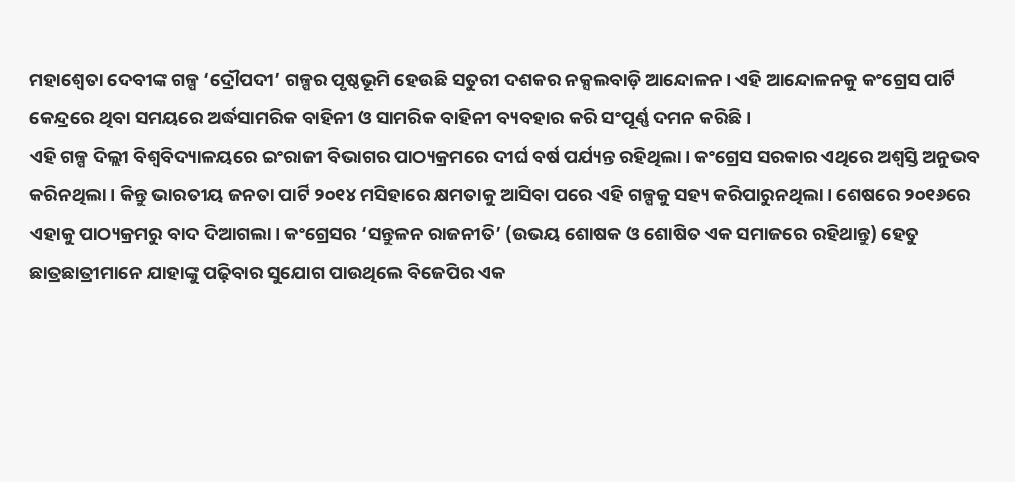ମହାଶ୍ୱେତା ଦେବୀଙ୍କ ଗଳ୍ପ ‘ଦ୍ରୌପଦୀ’ ଗଳ୍ପର ପୃଷ୍ଠଭୂମି ହେଉଛି ସତୁରୀ ଦଶକର ନକ୍ସଲବାଡ଼ି ଆନ୍ଦୋଳନ। ଏହି ଆନ୍ଦୋଳନକୁ କଂଗ୍ରେସ ପାର୍ଟି କେନ୍ଦ୍ରରେ ଥିବା ସମୟରେ ଅର୍ଦ୍ଧସାମରିକ ବାହିନୀ ଓ ସାମରିକ ବାହିନୀ ବ୍ୟବହାର କରି ସଂପୂର୍ଣ୍ଣ ଦମନ କରିଛି।
ଏହି ଗଳ୍ପ ଦିଲ୍ଲୀ ବିଶ୍ୱବିଦ୍ୟାଳୟରେ ଇଂରାଜୀ ବିଭାଗର ପାଠ୍ୟକ୍ରମରେ ଦୀର୍ଘ ବର୍ଷ ପର୍ଯ୍ୟନ୍ତ ରହିଥିଲା। କଂଗ୍ରେସ ସରକାର ଏଥିରେ ଅଶ୍ଵସ୍ତି ଅନୁଭବ କରିନଥିଲା। କିନ୍ତୁ ଭାରତୀୟ ଜନତା ପାର୍ଟି ୨୦୧୪ ମସିହାରେ କ୍ଷମତାକୁ ଆସିବା ପରେ ଏହି ଗଳ୍ପକୁ ସହ୍ୟ କରିପାରୁନଥିଲା। ଶେଷରେ ୨୦୧୬ରେ ଏହାକୁ ପାଠ୍ୟକ୍ରମରୁ ବାଦ ଦିଆଗଲା। କଂଗ୍ରେସର ‘ସନ୍ତୁଳନ ରାଜନୀତି’ (ଉଭୟ ଶୋଷକ ଓ ଶୋଷିତ ଏକ ସମାଜରେ ରହିଥାନ୍ତୁ) ହେତୁ ଛାତ୍ରଛାତ୍ରୀମାନେ ଯାହାଙ୍କୁ ପଢ଼ିବାର ସୁଯୋଗ ପାଉଥିଲେ ବିଜେପିର ଏକ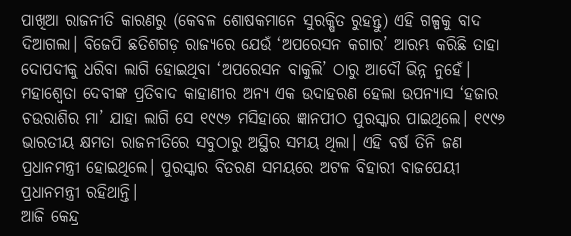ପାଖିଆ ରାଜନୀତି କାରଣରୁ (କେବଳ ଶୋଷକମାନେ ସୁରକ୍ଷିତ ରୁହନ୍ତୁ) ଏହି ଗଳ୍ପକୁ ବାଦ ଦିଆଗଲା। ବିଜେପି ଛତିଶଗଡ଼ ରାଜ୍ୟରେ ଯେଉଁ ‘ଅପରେସନ କଗାର’ ଆରମ୍ଭ କରିଛି ତାହା ଦୋପଦୀକୁ ଧରିବା ଲାଗି ହୋଇଥିବା ‘ଅପରେସନ ବାକୁଲି’ ଠାରୁ ଆଦୌ ଭିନ୍ନ ନୁହେଁ।
ମହାଶ୍ୱେତା ଦେବୀଙ୍କ ପ୍ରତିବାଦ କାହାଣୀର ଅନ୍ୟ ଏକ ଉଦାହରଣ ହେଲା ଉପନ୍ୟାସ ‘ହଜାର ଚଉରାଶିର ମା’ ଯାହା ଲାଗି ସେ ୧୯୯୬ ମସିହାରେ ଜ୍ଞାନପୀଠ ପୁରସ୍କାର ପାଇଥିଲେ। ୧୯୯୬ ଭାରତୀୟ କ୍ଷମତା ରାଜନୀତିରେ ସବୁଠାରୁ ଅସ୍ଥିର ସମୟ ଥିଲା। ଏହି ବର୍ଷ ତିନି ଜଣ ପ୍ରଧାନମନ୍ତ୍ରୀ ହୋଇଥିଲେ। ପୁରସ୍କାର ବିତରଣ ସମୟରେ ଅଟଳ ବିହାରୀ ବାଜପେୟୀ ପ୍ରଧାନମନ୍ତ୍ରୀ ରହିଥାନ୍ତି।
ଆଜି କେନ୍ଦ୍ର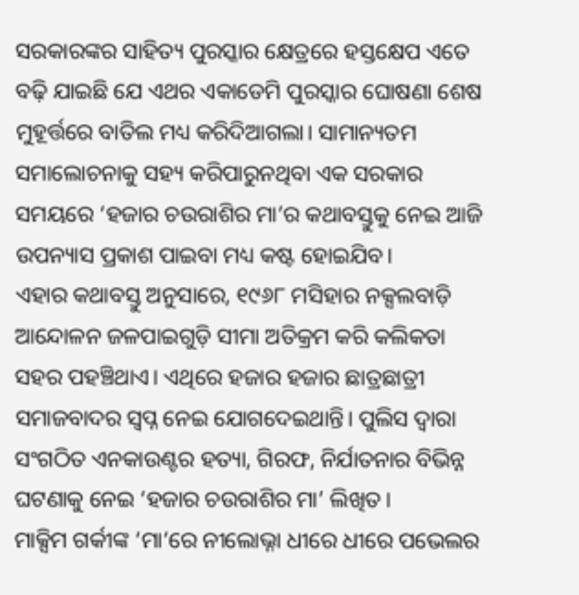ସରକାରଙ୍କର ସାହିତ୍ୟ ପୁରସ୍କାର କ୍ଷେତ୍ରରେ ହସ୍ତକ୍ଷେପ ଏତେ ବଢ଼ି ଯାଇଛି ଯେ ଏଥର ଏକାଡେମି ପୁରସ୍କାର ଘୋଷଣା ଶେଷ ମୁହୂର୍ତ୍ତରେ ବାତିଲ ମଧ୍ୟ କରିଦିଆଗଲା। ସାମାନ୍ୟତମ ସମାଲୋଚନାକୁ ସହ୍ୟ କରିପାରୁନଥିବା ଏକ ସରକାର ସମୟରେ ‘ହଜାର ଚଉରାଶିର ମା’ର କଥାବସ୍ତୁକୁ ନେଇ ଆଜି ଉପନ୍ୟାସ ପ୍ରକାଶ ପାଇବା ମଧ୍ୟ କଷ୍ଟ ହୋଇଯିବ।
ଏହାର କଥାବସ୍ତୁ ଅନୁସାରେ, ୧୯୬୮ ମସିହାର ନକ୍ସଲବାଡ଼ି ଆନ୍ଦୋଳନ ଜଳପାଇଗୁଡ଼ି ସୀମା ଅତିକ୍ରମ କରି କଲିକତା ସହର ପହଞ୍ଚିଥାଏ। ଏଥିରେ ହଜାର ହଜାର ଛାତ୍ରଛାତ୍ରୀ ସମାଜବାଦର ସ୍ଵପ୍ନ ନେଇ ଯୋଗଦେଇଥାନ୍ତି। ପୁଲିସ ଦ୍ଵାରା ସଂଗଠିତ ଏନକାଉଣ୍ଟର ହତ୍ୟା, ଗିରଫ, ନିର୍ଯାତନାର ବିଭିନ୍ନ ଘଟଣାକୁ ନେଇ ‘ହଜାର ଚଉରାଶିର ମା’ ଲିଖିତ।
ମାକ୍ସିମ ଗର୍କୀଙ୍କ ‘ମା’ରେ ନୀଲୋଭ୍ନା ଧୀରେ ଧୀରେ ପଭେଲର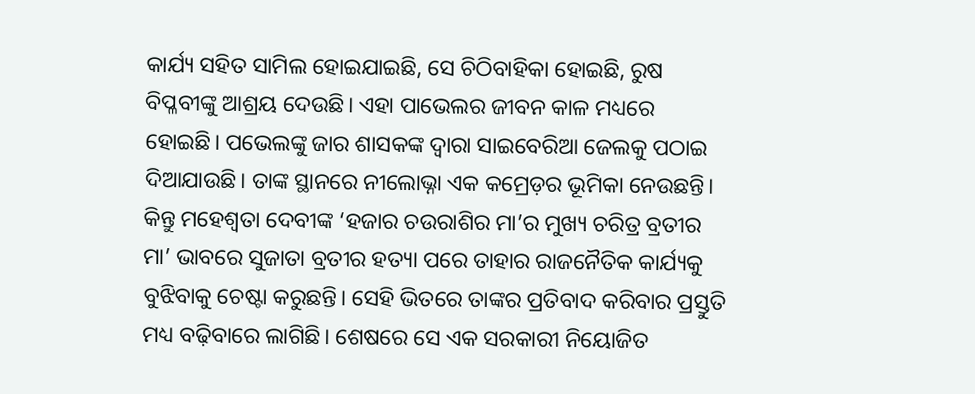କାର୍ଯ୍ୟ ସହିତ ସାମିଲ ହୋଇଯାଇଛି, ସେ ଚିଠିବାହିକା ହୋଇଛି, ରୁଷ ବିପ୍ଳବୀଙ୍କୁ ଆଶ୍ରୟ ଦେଉଛି। ଏହା ପାଭେଲର ଜୀବନ କାଳ ମଧ୍ୟରେ ହୋଇଛି। ପଭେଲଙ୍କୁ ଜାର ଶାସକଙ୍କ ଦ୍ଵାରା ସାଇବେରିଆ ଜେଲକୁ ପଠାଇ ଦିଆଯାଉଛି। ତାଙ୍କ ସ୍ଥାନରେ ନୀଲୋଭ୍ନା ଏକ କମ୍ରେଡ଼ର ଭୂମିକା ନେଉଛନ୍ତି। କିନ୍ତୁ ମହେଶ୍ଵତା ଦେବୀଙ୍କ ‘ହଜାର ଚଉରାଶିର ମା’ର ମୁଖ୍ୟ ଚରିତ୍ର ବ୍ରତୀର ମା’ ଭାବରେ ସୁଜାତା ବ୍ରତୀର ହତ୍ୟା ପରେ ତାହାର ରାଜନୈତିକ କାର୍ଯ୍ୟକୁ ବୁଝିବାକୁ ଚେଷ୍ଟା କରୁଛନ୍ତି। ସେହି ଭିତରେ ତାଙ୍କର ପ୍ରତିବାଦ କରିବାର ପ୍ରସ୍ତୁତି ମଧ୍ୟ ବଢ଼ିବାରେ ଲାଗିଛି। ଶେଷରେ ସେ ଏକ ସରକାରୀ ନିୟୋଜିତ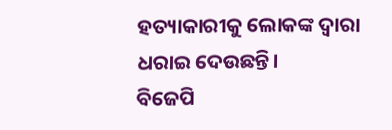ହତ୍ୟାକାରୀକୁ ଲୋକଙ୍କ ଦ୍ଵାରା ଧରାଇ ଦେଉଛନ୍ତି।
ବିଜେପି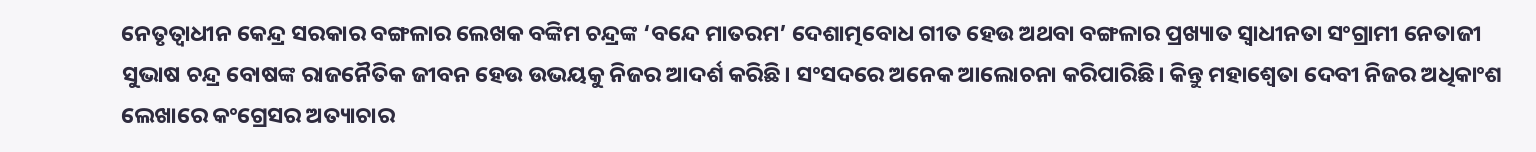ନେତୃତ୍ଵାଧୀନ କେନ୍ଦ୍ର ସରକାର ବଙ୍ଗଳାର ଲେଖକ ବଙ୍କିମ ଚନ୍ଦ୍ରଙ୍କ ‘ବନ୍ଦେ ମାତରମ’ ଦେଶାତ୍ମବୋଧ ଗୀତ ହେଉ ଅଥବା ବଙ୍ଗଳାର ପ୍ରଖ୍ୟାତ ସ୍ଵାଧୀନତା ସଂଗ୍ରାମୀ ନେତାଜୀ ସୁଭାଷ ଚନ୍ଦ୍ର ବୋଷଙ୍କ ରାଜନୈତିକ ଜୀବନ ହେଉ ଉଭୟକୁ ନିଜର ଆଦର୍ଶ କରିଛି। ସଂସଦରେ ଅନେକ ଆଲୋଚନା କରିପାରିଛି। କିନ୍ତୁ ମହାଶ୍ୱେତା ଦେବୀ ନିଜର ଅଧିକାଂଶ ଲେଖାରେ କଂଗ୍ରେସର ଅତ୍ୟାଚାର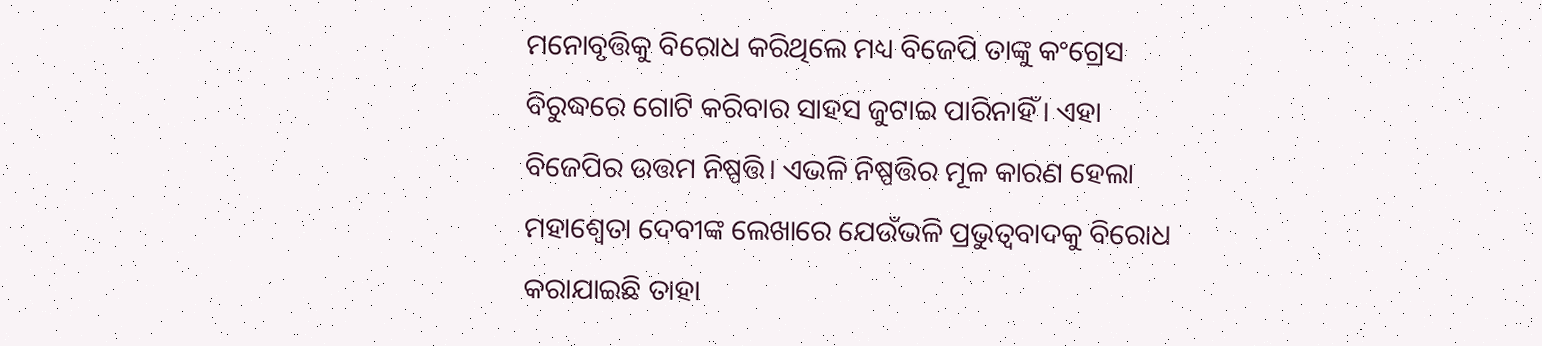ମନୋବୃତ୍ତିକୁ ବିରୋଧ କରିଥିଲେ ମଧ୍ୟ ବିଜେପି ତାଙ୍କୁ କଂଗ୍ରେସ ବିରୁଦ୍ଧରେ ଗୋଟି କରିବାର ସାହସ ଜୁଟାଇ ପାରିନାହିଁ। ଏହା ବିଜେପିର ଉତ୍ତମ ନିଷ୍ପତ୍ତି। ଏଭଳି ନିଷ୍ପତ୍ତିର ମୂଳ କାରଣ ହେଲା ମହାଶ୍ୱେତା ଦେବୀଙ୍କ ଲେଖାରେ ଯେଉଁଭଳି ପ୍ରଭୁତ୍ଵବାଦକୁ ବିରୋଧ କରାଯାଇଛି ତାହା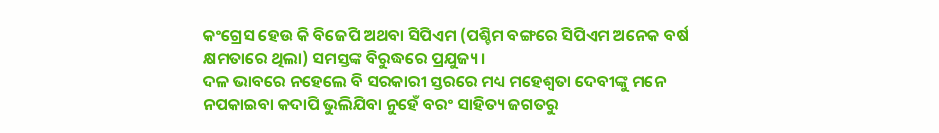କଂଗ୍ରେସ ହେଉ କି ବିଜେପି ଅଥବା ସିପିଏମ (ପଶ୍ଚିମ ବଙ୍ଗରେ ସିପିଏମ ଅନେକ ବର୍ଷ କ୍ଷମତାରେ ଥିଲା) ସମସ୍ତଙ୍କ ବିରୁଦ୍ଧରେ ପ୍ରଯୁଜ୍ୟ।
ଦଳ ଭାବରେ ନହେଲେ ବି ସରକାରୀ ସ୍ତରରେ ମଧ୍ୟ ମହେଶ୍ଵତା ଦେବୀଙ୍କୁ ମନେ ନପକାଇବା କଦାପି ଭୁଲିଯିବା ନୁହେଁ ବରଂ ସାହିତ୍ୟ ଜଗତରୁ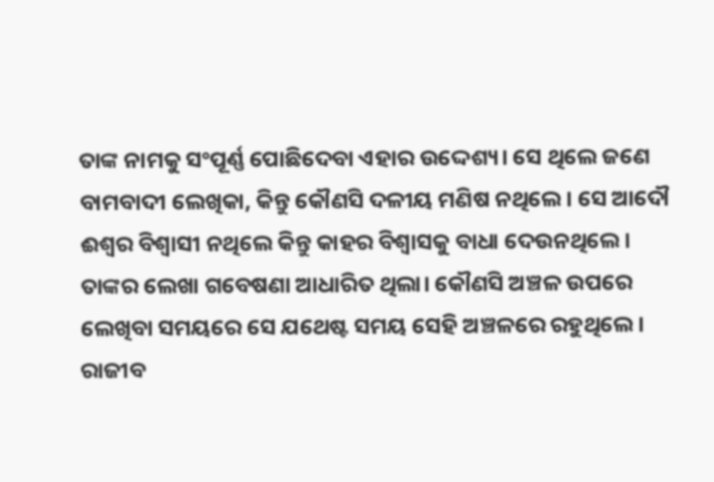ତାଙ୍କ ନାମକୁ ସଂପୂର୍ଣ୍ଣ ପୋଛିଦେବା ଏହାର ଉଦ୍ଦେଶ୍ୟ। ସେ ଥିଲେ ଜଣେ ବାମବାଦୀ ଲେଖିକା, କିନ୍ତୁ କୌଣସି ଦଳୀୟ ମଣିଷ ନଥିଲେ। ସେ ଆଦୌ ଈଶ୍ୱର ବିଶ୍ଵାସୀ ନଥିଲେ କିନ୍ତୁ କାହର ବିଶ୍ଵାସକୁ ବାଧା ଦେଉନଥିଲେ। ତାଙ୍କର ଲେଖା ଗବେଷଣା ଆଧାରିତ ଥିଲା। କୌଣସି ଅଞ୍ଚଳ ଉପରେ ଲେଖିବା ସମୟରେ ସେ ଯଥେଷ୍ଟ ସମୟ ସେହି ଅଞ୍ଚଳରେ ରହୁଥିଲେ।
ରାଜୀବ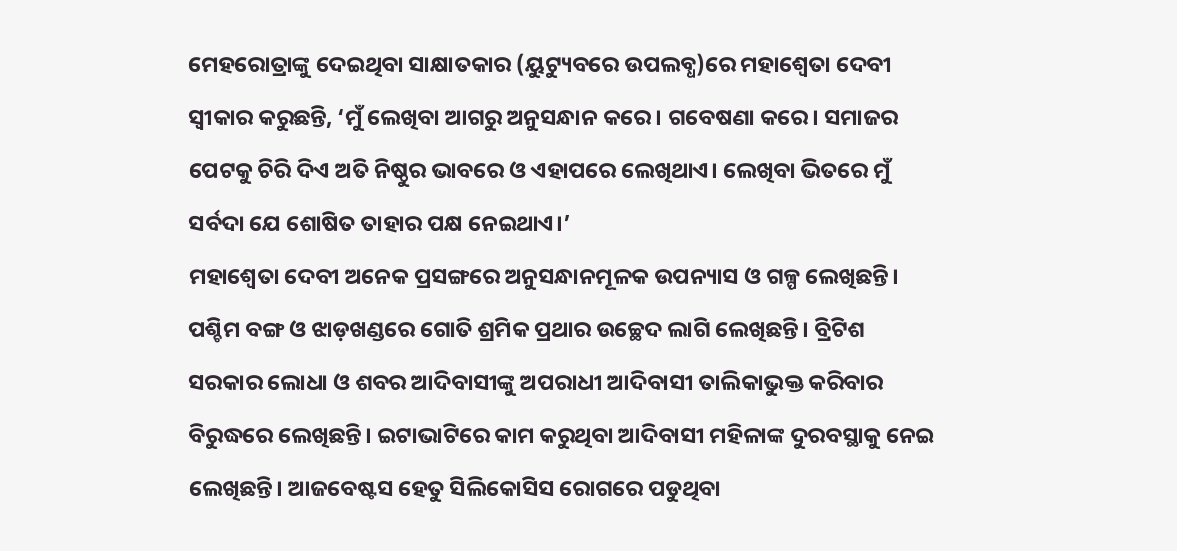ମେହରୋତ୍ରାଙ୍କୁ ଦେଇଥିବା ସାକ୍ଷାତକାର (ୟୁଟ୍ୟୁବରେ ଉପଲବ୍ଧ)ରେ ମହାଶ୍ୱେତା ଦେବୀ ସ୍ଵୀକାର କରୁଛନ୍ତି, ‘ମୁଁ ଲେଖିବା ଆଗରୁ ଅନୁସନ୍ଧାନ କରେ। ଗବେଷଣା କରେ। ସମାଜର ପେଟକୁ ଚିରି ଦିଏ ଅତି ନିଷ୍ଠୁର ଭାବରେ ଓ ଏହାପରେ ଲେଖିଥାଏ। ଲେଖିବା ଭିତରେ ମୁଁ ସର୍ବଦା ଯେ ଶୋଷିତ ତାହାର ପକ୍ଷ ନେଇଥାଏ।’
ମହାଶ୍ୱେତା ଦେବୀ ଅନେକ ପ୍ରସଙ୍ଗରେ ଅନୁସନ୍ଧାନମୂଳକ ଉପନ୍ୟାସ ଓ ଗଳ୍ପ ଲେଖିଛନ୍ତି। ପଶ୍ଚିମ ବଙ୍ଗ ଓ ଝାଡ଼ଖଣ୍ଡରେ ଗୋତି ଶ୍ରମିକ ପ୍ରଥାର ଉଚ୍ଛେଦ ଲାଗି ଲେଖିଛନ୍ତି। ବ୍ରିଟିଶ ସରକାର ଲୋଧା ଓ ଶବର ଆଦିବାସୀଙ୍କୁ ଅପରାଧୀ ଆଦିବାସୀ ତାଲିକାଭୁକ୍ତ କରିବାର ବିରୁଦ୍ଧରେ ଲେଖିଛନ୍ତି। ଇଟାଭାଟିରେ କାମ କରୁଥିବା ଆଦିବାସୀ ମହିଳାଙ୍କ ଦୁରବସ୍ଥାକୁ ନେଇ ଲେଖିଛନ୍ତି। ଆଜବେଷ୍ଟସ ହେତୁ ସିଲିକୋସିସ ରୋଗରେ ପଡୁଥିବା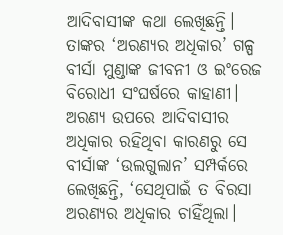ଆଦିବାସୀଙ୍କ କଥା ଲେଖିଛନ୍ତି।
ତାଙ୍କର ‘ଅରଣ୍ୟର ଅଧିକାର’ ଗଳ୍ପ ବୀର୍ସା ମୁଣ୍ଡାଙ୍କ ଜୀବନୀ ଓ ଇଂରେଜ ବିରୋଧୀ ସଂଘର୍ଷରେ କାହାଣୀ। ଅରଣ୍ୟ ଉପରେ ଆଦିବାସୀର ଅଧିକାର ରହିଥିବା କାରଣରୁ ସେ ବୀର୍ସାଙ୍କ ‘ଉଲଗୁଲାନ’ ସମ୍ପର୍କରେ ଲେଖିଛନ୍ତି, ‘ସେଥିପାଇଁ ତ ବିରସା ଅରଣ୍ୟର ଅଧିକାର ଚାହିଁଥିଲା।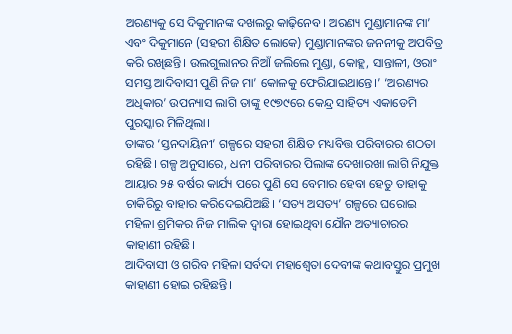ଅରଣ୍ୟକୁ ସେ ଦିକୁମାନଙ୍କ ଦଖଲରୁ କାଢ଼ିନେବ। ଅରଣ୍ୟ ମୁଣ୍ଡାମାନଙ୍କ ମା’ ଏବଂ ଦିକୁମାନେ (ସହରୀ ଶିକ୍ଷିତ ଲୋକେ) ମୁଣ୍ଡାମାନଙ୍କର ଜନନୀକୁ ଅପବିତ୍ର କରି ରଖିଛନ୍ତି। ଉଲଗୁଲାନର ନିଆଁ ଜଲିଲେ ମୁଣ୍ଡା, କୋହ୍ଲ, ସାନ୍ତାଳୀ, ଓରାଂ ସମସ୍ତ ଆଦିବାସୀ ପୁଣି ନିଜ ମା’ କୋଳକୁ ଫେରିଯାଇଥାନ୍ତେ।’ ‘ଅରଣ୍ୟର ଅଧିକାର’ ଉପନ୍ୟାସ ଲାଗି ତାଙ୍କୁ ୧୯୭୯ରେ କେନ୍ଦ୍ର ସାହିତ୍ୟ ଏକାଡେମି ପୁରସ୍କାର ମିଳିଥିଲା।
ତାଙ୍କର ‘ସ୍ତନଦାୟିନୀ’ ଗଳ୍ପରେ ସହରୀ ଶିକ୍ଷିତ ମଧ୍ୟବିତ୍ତ ପରିବାରର ଶଠତା ରହିଛି। ଗଳ୍ପ ଅନୁସାରେ, ଧନୀ ପରିବାରର ପିଲାଙ୍କ ଦେଖାରଖା ଲାଗି ନିଯୁକ୍ତ ଆୟାର ୨୫ ବର୍ଷର କାର୍ଯ୍ୟ ପରେ ପୁଣି ସେ ବେମାର ହେବା ହେତୁ ତାହାକୁ ଚାକିରିରୁ ବାହାର କରିଦେଇଯିଅଛି। ‘ସତ୍ୟ ଅସତ୍ୟ’ ଗଳ୍ପରେ ଘରୋଇ ମହିଳା ଶ୍ରମିକର ନିଜ ମାଲିକ ଦ୍ଵାରା ହୋଇଥିବା ଯୌନ ଅତ୍ୟାଚାରର କାହାଣୀ ରହିଛି।
ଆଦିବାସୀ ଓ ଗରିବ ମହିଳା ସର୍ବଦା ମହାଶ୍ୱେତା ଦେବୀଙ୍କ କଥାବସ୍ତୁର ପ୍ରମୁଖ କାହାଣୀ ହୋଇ ରହିଛନ୍ତି।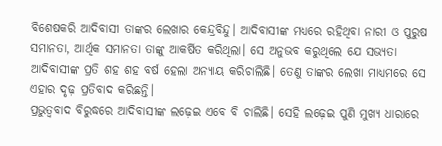ବିଶେଷକରି ଆଦିବାସୀ ତାଙ୍କର ଲେଖାର କେନ୍ଦ୍ରବିନ୍ଦୁ। ଆଦିବାସୀଙ୍କ ମଧ୍ୟରେ ରହିଥିବା ନାରୀ ଓ ପୁରୁଷ ସମାନତା, ଆର୍ଥିକ ସମାନତା ତାଙ୍କୁ ଆକର୍ଷିତ କରିଥିଲା। ସେ ଅନୁଭବ କରୁଥିଲେ ଯେ ସଭ୍ୟତା ଆଦିବାସୀଙ୍କ ପ୍ରତି ଶହ ଶହ ବର୍ଷ ହେଲା ଅନ୍ୟାୟ କରିଚାଲିଛି। ତେଣୁ ତାଙ୍କର ଲେଖା ମାଧ୍ୟମରେ ସେ ଏହାର ଦୃଢ଼ ପ୍ରତିବାଦ କରିଛନ୍ତି।
ପ୍ରଭୁତ୍ଵବାଦ ବିରୁଦ୍ଧରେ ଆଦିବାସୀଙ୍କ ଲଢ଼େଇ ଏବେ ବି ଚାଲିଛି। ସେହି ଲଢ଼େଇ ପୁଣି ମୁଖ୍ୟ ଧାରାରେ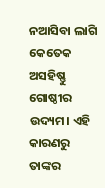ନଆସିବା ଲାଗି କେତେକ ଅସହିଷ୍ଣୁ ଗୋଷ୍ଠୀର ଉଦ୍ୟମ। ଏହି କାରଣରୁ ତାଙ୍କର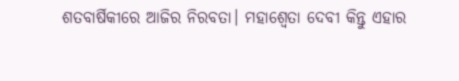ଶତବାର୍ଷିକୀରେ ଆଜିର ନିରବତା। ମହାଶ୍ୱେତା ଦେବୀ କିନ୍ତୁ ଏହାର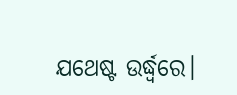ଯଥେଷ୍ଟ ଉର୍ଦ୍ଧ୍ୱରେ।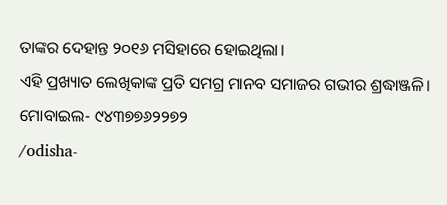ତାଙ୍କର ଦେହାନ୍ତ ୨୦୧୬ ମସିହାରେ ହୋଇଥିଲା।
ଏହି ପ୍ରଖ୍ୟାତ ଲେଖିକାଙ୍କ ପ୍ରତି ସମଗ୍ର ମାନବ ସମାଜର ଗଭୀର ଶ୍ରଦ୍ଧାଞ୍ଜଳି।
ମୋବାଇଲ- ୯୪୩୭୭୬୨୨୭୨
/odisha-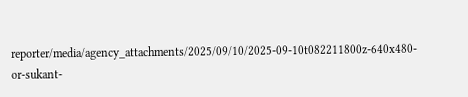reporter/media/agency_attachments/2025/09/10/2025-09-10t082211800z-640x480-or-sukant-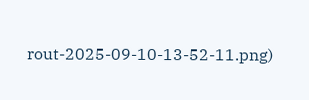rout-2025-09-10-13-52-11.png)